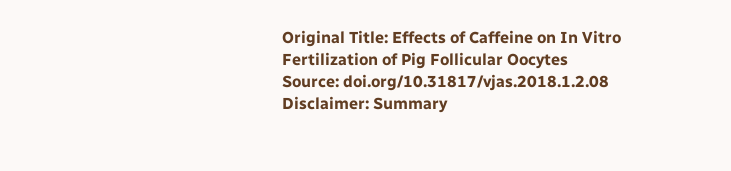Original Title: Effects of Caffeine on In Vitro Fertilization of Pig Follicular Oocytes
Source: doi.org/10.31817/vjas.2018.1.2.08
Disclaimer: Summary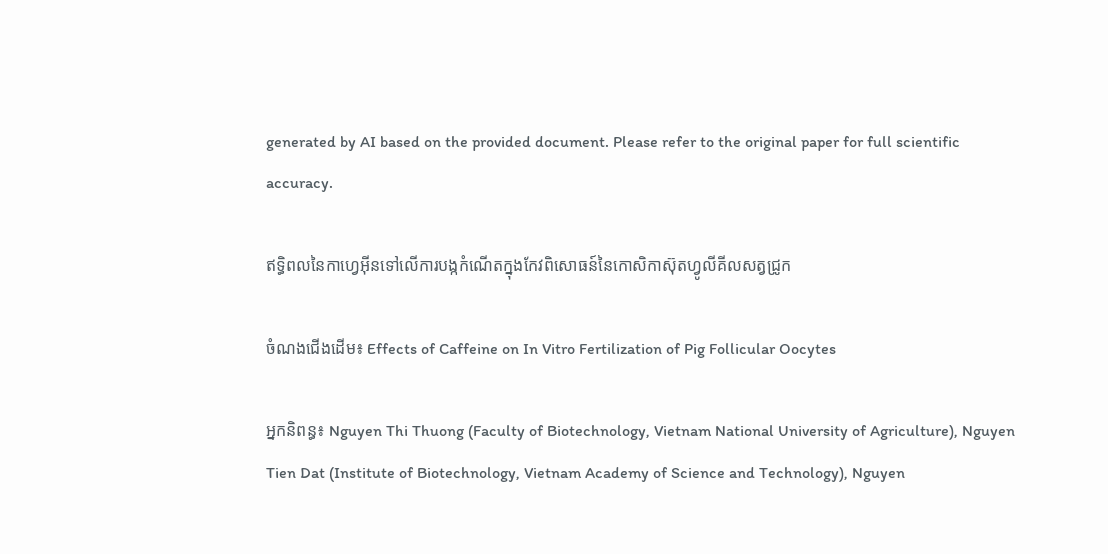generated by AI based on the provided document. Please refer to the original paper for full scientific accuracy.

ឥទ្ធិពលនៃកាហ្វេអ៊ីនទៅលើការបង្កកំណើតក្នុងកែវពិសោធន៍នៃកោសិកាស៊ុតហ្វូលីគីលសត្វជ្រូក

ចំណងជើងដើម៖ Effects of Caffeine on In Vitro Fertilization of Pig Follicular Oocytes

អ្នកនិពន្ធ៖ Nguyen Thi Thuong (Faculty of Biotechnology, Vietnam National University of Agriculture), Nguyen Tien Dat (Institute of Biotechnology, Vietnam Academy of Science and Technology), Nguyen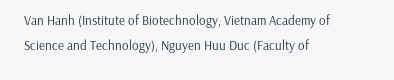Van Hanh (Institute of Biotechnology, Vietnam Academy of Science and Technology), Nguyen Huu Duc (Faculty of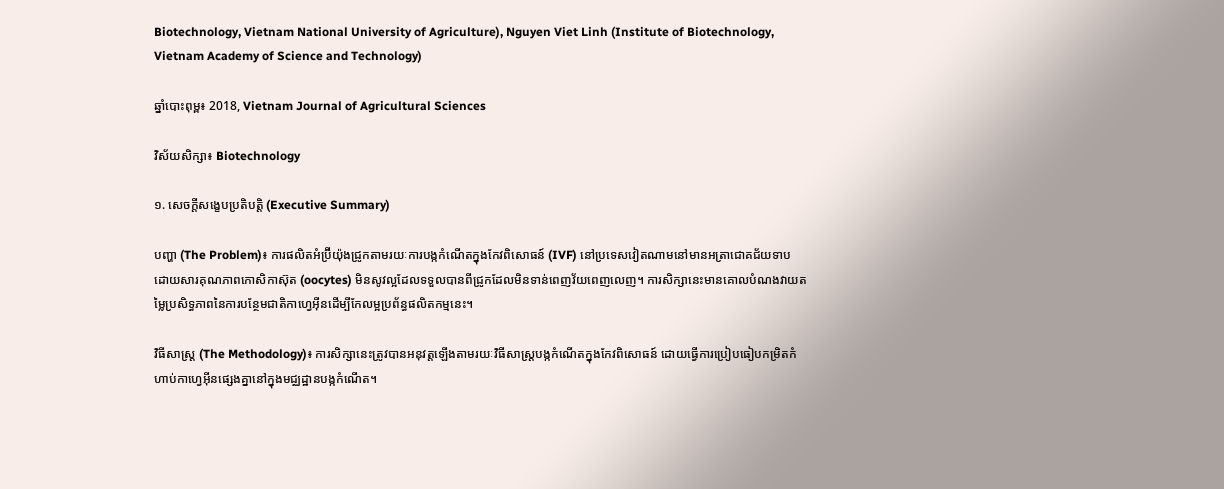Biotechnology, Vietnam National University of Agriculture), Nguyen Viet Linh (Institute of Biotechnology, Vietnam Academy of Science and Technology)

ឆ្នាំបោះពុម្ព៖ 2018, Vietnam Journal of Agricultural Sciences

វិស័យសិក្សា៖ Biotechnology

១. សេចក្តីសង្ខេបប្រតិបត្តិ (Executive Summary)

បញ្ហា (The Problem)៖ ការផលិតអំប្រ៊ីយ៉ុងជ្រូកតាមរយៈការបង្កកំណើតក្នុងកែវពិសោធន៍ (IVF) នៅប្រទេសវៀតណាមនៅមានអត្រាជោគជ័យទាប ដោយសារគុណភាពកោសិកាស៊ុត (oocytes) មិនសូវល្អដែលទទួលបានពីជ្រូកដែលមិនទាន់ពេញវ័យពេញលេញ។ ការសិក្សានេះមានគោលបំណងវាយតម្លៃប្រសិទ្ធភាពនៃការបន្ថែមជាតិកាហ្វេអ៊ីនដើម្បីកែលម្អប្រព័ន្ធផលិតកម្មនេះ។

វិធីសាស្ត្រ (The Methodology)៖ ការសិក្សានេះត្រូវបានអនុវត្តឡើងតាមរយៈវិធីសាស្ត្របង្កកំណើតក្នុងកែវពិសោធន៍ ដោយធ្វើការប្រៀបធៀបកម្រិតកំហាប់កាហ្វេអ៊ីនផ្សេងគ្នានៅក្នុងមជ្ឈដ្ឋានបង្កកំណើត។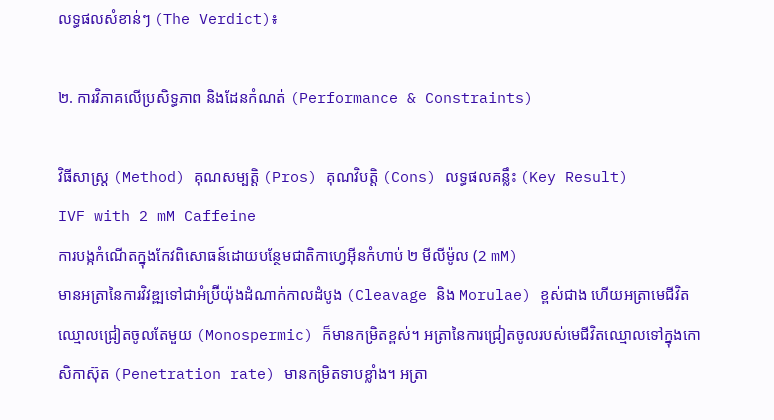លទ្ធផលសំខាន់ៗ (The Verdict)៖

២. ការវិភាគលើប្រសិទ្ធភាព និងដែនកំណត់ (Performance & Constraints)

វិធីសាស្ត្រ (Method) គុណសម្បត្តិ (Pros) គុណវិបត្តិ (Cons) លទ្ធផលគន្លឹះ (Key Result)
IVF with 2 mM Caffeine
ការបង្កកំណើតក្នុងកែវពិសោធន៍ដោយបន្ថែមជាតិកាហ្វេអ៊ីនកំហាប់ ២ មីលីម៉ូល (2 mM)
មានអត្រានៃការវិវឌ្ឍទៅជាអំប្រ៊ីយ៉ុងដំណាក់កាលដំបូង (Cleavage និង Morulae) ខ្ពស់ជាង ហើយអត្រាមេជីវិតឈ្មោលជ្រៀតចូលតែមួយ (Monospermic) ក៏មានកម្រិតខ្ពស់។ អត្រានៃការជ្រៀតចូលរបស់មេជីវិតឈ្មោលទៅក្នុងកោសិកាស៊ុត (Penetration rate) មានកម្រិតទាបខ្លាំង។ អត្រា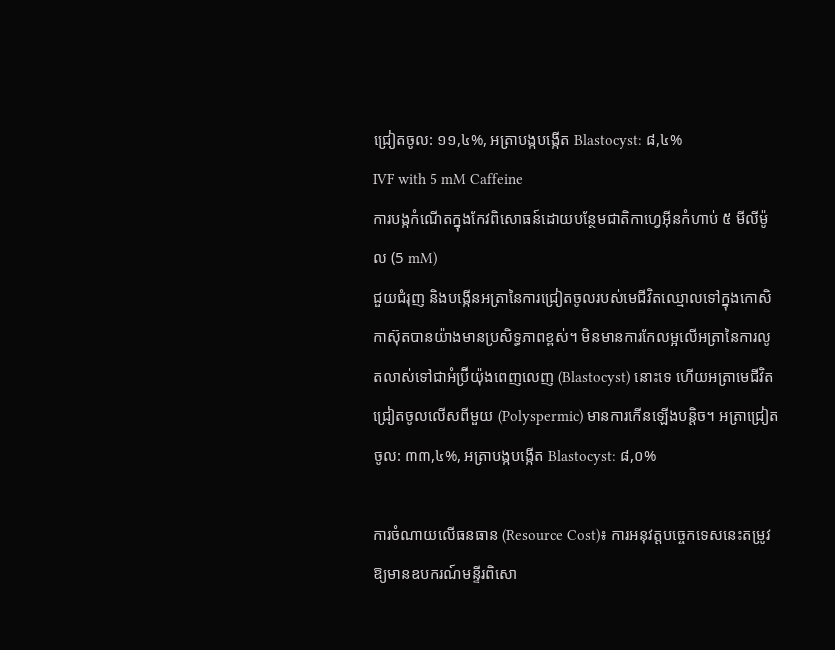ជ្រៀតចូល: ១១,៤%, អត្រាបង្កបង្កើត Blastocyst: ៨,៤%
IVF with 5 mM Caffeine
ការបង្កកំណើតក្នុងកែវពិសោធន៍ដោយបន្ថែមជាតិកាហ្វេអ៊ីនកំហាប់ ៥ មីលីម៉ូល (5 mM)
ជួយជំរុញ និងបង្កើនអត្រានៃការជ្រៀតចូលរបស់មេជីវិតឈ្មោលទៅក្នុងកោសិកាស៊ុតបានយ៉ាងមានប្រសិទ្ធភាពខ្ពស់។ មិនមានការកែលម្អលើអត្រានៃការលូតលាស់ទៅជាអំប្រ៊ីយ៉ុងពេញលេញ (Blastocyst) នោះទេ ហើយអត្រាមេជីវិតជ្រៀតចូលលើសពីមួយ (Polyspermic) មានការកើនឡើងបន្តិច។ អត្រាជ្រៀតចូល: ៣៣,៤%, អត្រាបង្កបង្កើត Blastocyst: ៨,០%

ការចំណាយលើធនធាន (Resource Cost)៖ ការអនុវត្តបច្ចេកទេសនេះតម្រូវឱ្យមានឧបករណ៍មន្ទីរពិសោ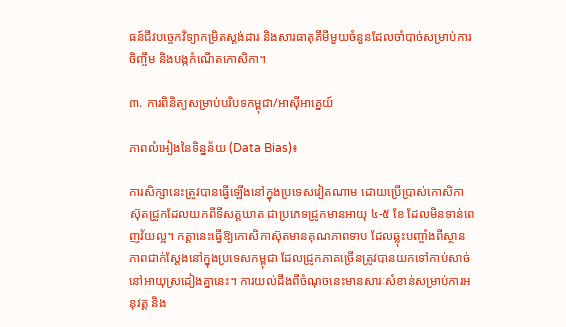ធន៍ជីវបច្ចេកវិទ្យាកម្រិតស្តង់ដារ និងសារធាតុគីមីមួយចំនួនដែលចាំបាច់សម្រាប់ការចិញ្ចឹម និងបង្កកំណើតកោសិកា។

៣. ការពិនិត្យសម្រាប់បរិបទកម្ពុជា/អាស៊ីអាគ្នេយ៍

ភាពលំអៀងនៃទិន្នន័យ (Data Bias)៖

ការសិក្សានេះត្រូវបានធ្វើឡើងនៅក្នុងប្រទេសវៀតណាម ដោយប្រើប្រាស់កោសិកាស៊ុតជ្រូកដែលយកពីទីសត្តឃាត ជាប្រភេទជ្រូកមានអាយុ ៤-៥ ខែ ដែលមិនទាន់ពេញវ័យល្អ។ កត្តានេះធ្វើឱ្យកោសិកាស៊ុតមានគុណភាពទាប ដែលឆ្លុះបញ្ចាំងពីស្ថានភាពជាក់ស្តែងនៅក្នុងប្រទេសកម្ពុជា ដែលជ្រូកភាគច្រើនត្រូវបានយកទៅកាប់សាច់នៅអាយុស្រដៀងគ្នានេះ។ ការយល់ដឹងពីចំណុចនេះមានសារៈសំខាន់សម្រាប់ការអនុវត្ត និង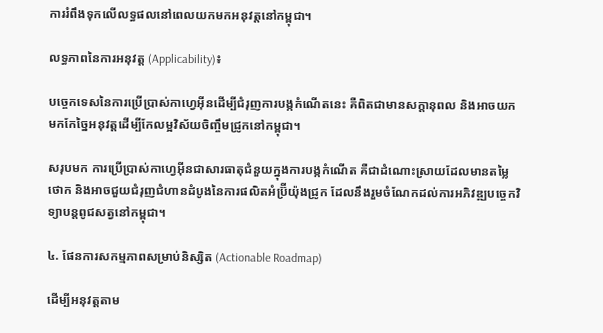ការរំពឹងទុកលើលទ្ធផលនៅពេលយកមកអនុវត្តនៅកម្ពុជា។

លទ្ធភាពនៃការអនុវត្ត (Applicability)៖

បច្ចេកទេសនៃការប្រើប្រាស់កាហ្វេអ៊ីនដើម្បីជំរុញការបង្កកំណើតនេះ គឺពិតជាមានសក្តានុពល និងអាចយកមកកែច្នៃអនុវត្តដើម្បីកែលម្អវិស័យចិញ្ចឹមជ្រូកនៅកម្ពុជា។

សរុបមក ការប្រើប្រាស់កាហ្វេអ៊ីនជាសារធាតុជំនួយក្នុងការបង្កកំណើត គឺជាដំណោះស្រាយដែលមានតម្លៃថោក និងអាចជួយជំរុញជំហានដំបូងនៃការផលិតអំប្រ៊ីយ៉ុងជ្រូក ដែលនឹងរួមចំណែកដល់ការអភិវឌ្ឍបច្ចេកវិទ្យាបន្តពូជសត្វនៅកម្ពុជា។

៤. ផែនការសកម្មភាពសម្រាប់និស្សិត (Actionable Roadmap)

ដើម្បីអនុវត្តតាម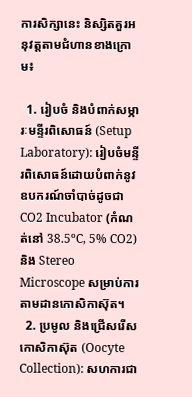ការសិក្សានេះ និស្សិតគួរអនុវត្តតាមជំហានខាងក្រោម៖

  1. រៀបចំ និងបំពាក់សម្ភារៈមន្ទីរពិសោធន៍ (Setup Laboratory): រៀបចំមន្ទីរពិសោធន៍ដោយបំពាក់នូវឧបករណ៍ចាំបាច់ដូចជា CO2 Incubator (កំណត់នៅ 38.5ºC, 5% CO2) និង Stereo Microscope សម្រាប់ការតាមដានកោសិកាស៊ុត។
  2. ប្រមូល និងជ្រើសរើសកោសិកាស៊ុត (Oocyte Collection): សហការជា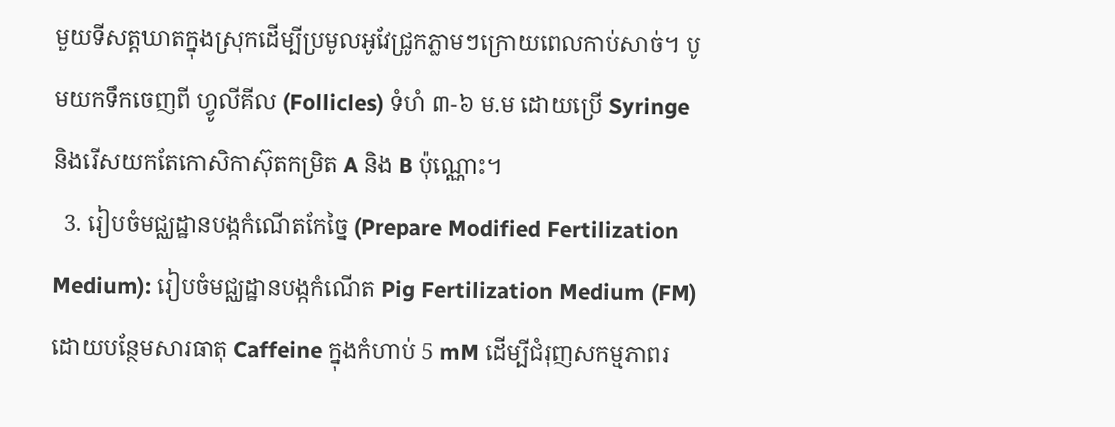មួយទីសត្តឃាតក្នុងស្រុកដើម្បីប្រមូលអូវែជ្រូកភ្លាមៗក្រោយពេលកាប់សាច់។ បូមយកទឹកចេញពី ហ្វូលីគីល (Follicles) ទំហំ ៣-៦ ម.ម ដោយប្រើ Syringe និងរើសយកតែកោសិកាស៊ុតកម្រិត A និង B ប៉ុណ្ណោះ។
  3. រៀបចំមជ្ឈដ្ឋានបង្កកំណើតកែច្នៃ (Prepare Modified Fertilization Medium): រៀបចំមជ្ឈដ្ឋានបង្កកំណើត Pig Fertilization Medium (FM) ដោយបន្ថែមសារធាតុ Caffeine ក្នុងកំហាប់ 5 mM ដើម្បីជំរុញសកម្មភាពរ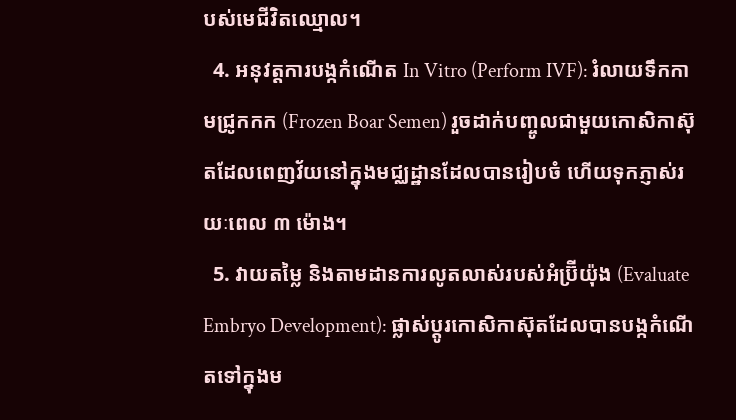បស់មេជីវិតឈ្មោល។
  4. អនុវត្តការបង្កកំណើត In Vitro (Perform IVF): រំលាយទឹកកាមជ្រូកកក (Frozen Boar Semen) រួចដាក់បញ្ចូលជាមួយកោសិកាស៊ុតដែលពេញវ័យនៅក្នុងមជ្ឈដ្ឋានដែលបានរៀបចំ ហើយទុកភ្ញាស់រយៈពេល ៣ ម៉ោង។
  5. វាយតម្លៃ និងតាមដានការលូតលាស់របស់អំប្រ៊ីយ៉ុង (Evaluate Embryo Development): ផ្លាស់ប្តូរកោសិកាស៊ុតដែលបានបង្កកំណើតទៅក្នុងម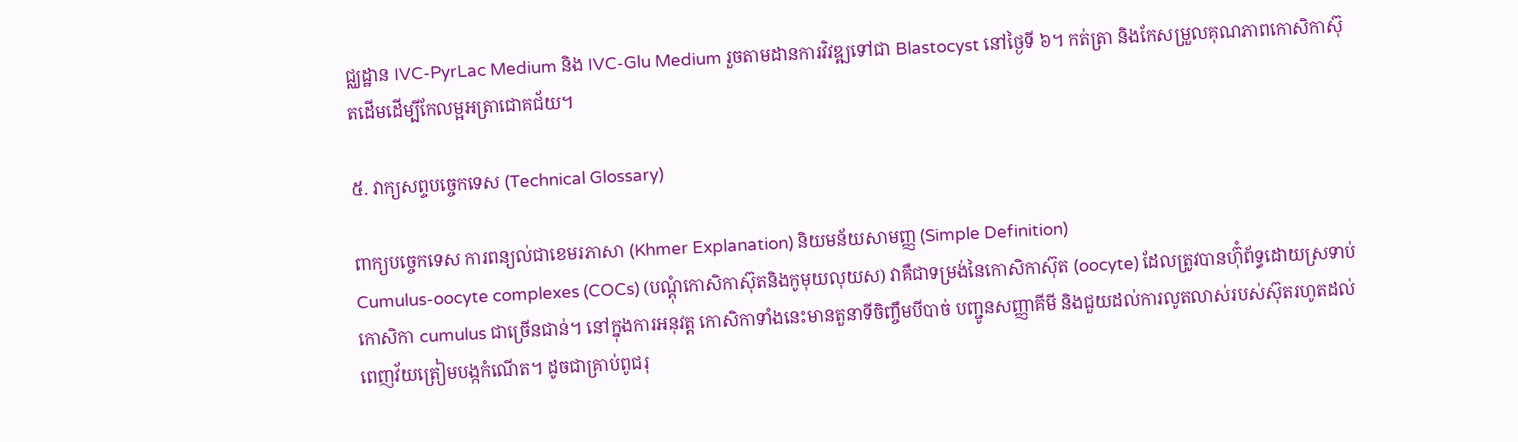ជ្ឈដ្ឋាន IVC-PyrLac Medium និង IVC-Glu Medium រួចតាមដានការវិវឌ្ឍទៅជា Blastocyst នៅថ្ងៃទី ៦។ កត់ត្រា និងកែសម្រួលគុណភាពកោសិកាស៊ុតដើមដើម្បីកែលម្អអត្រាជោគជ័យ។

៥. វាក្យសព្ទបច្ចេកទេស (Technical Glossary)

ពាក្យបច្ចេកទេស ការពន្យល់ជាខេមរភាសា (Khmer Explanation) និយមន័យសាមញ្ញ (Simple Definition)
Cumulus-oocyte complexes (COCs) (បណ្តុំកោសិកាស៊ុតនិងកូមុយលុយស) វាគឺជាទម្រង់នៃកោសិកាស៊ុត (oocyte) ដែលត្រូវបានហ៊ុំព័ទ្ធដោយស្រទាប់កោសិកា cumulus ជាច្រើនជាន់។ នៅក្នុងការអនុវត្ត កោសិកាទាំងនេះមានតួនាទីចិញ្ចឹមបីបាច់ បញ្ជូនសញ្ញាគីមី និងជួយដល់ការលូតលាស់របស់ស៊ុតរហូតដល់ពេញវ័យត្រៀមបង្កកំណើត។ ដូចជាគ្រាប់ពូជរុ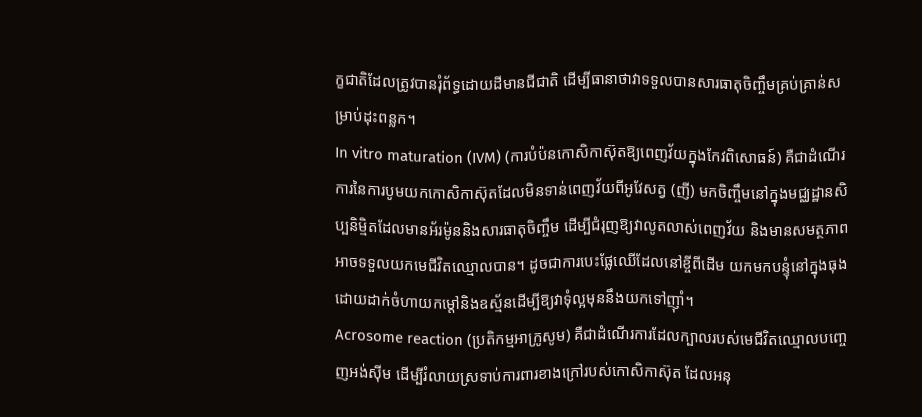ក្ខជាតិដែលត្រូវបានរុំព័ទ្ធដោយដីមានជីជាតិ ដើម្បីធានាថាវាទទួលបានសារធាតុចិញ្ចឹមគ្រប់គ្រាន់សម្រាប់ដុះពន្លក។
In vitro maturation (IVM) (ការបំប៉នកោសិកាស៊ុតឱ្យពេញវ័យក្នុងកែវពិសោធន៍) គឺជាដំណើរការនៃការបូមយកកោសិកាស៊ុតដែលមិនទាន់ពេញវ័យពីអូវែសត្វ (ញី) មកចិញ្ចឹមនៅក្នុងមជ្ឈដ្ឋានសិប្បនិម្មិតដែលមានអ័រម៉ូននិងសារធាតុចិញ្ចឹម ដើម្បីជំរុញឱ្យវាលូតលាស់ពេញវ័យ និងមានសមត្ថភាពអាចទទួលយកមេជីវិតឈ្មោលបាន។ ដូចជាការបេះផ្លែឈើដែលនៅខ្ចីពីដើម យកមកបន្ទុំនៅក្នុងធុងដោយដាក់ចំហាយកម្តៅនិងឧស្ម័នដើម្បីឱ្យវាទុំល្អមុននឹងយកទៅញ៉ាំ។
Acrosome reaction (ប្រតិកម្មអាក្រូសូម) គឺជាដំណើរការដែលក្បាលរបស់មេជីវិតឈ្មោលបញ្ចេញអង់ស៊ីម ដើម្បីរំលាយស្រទាប់ការពារខាងក្រៅរបស់កោសិកាស៊ុត ដែលអនុ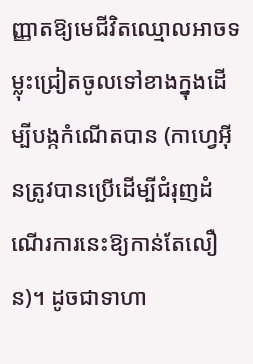ញ្ញាតឱ្យមេជីវិតឈ្មោលអាចទម្លុះជ្រៀតចូលទៅខាងក្នុងដើម្បីបង្កកំណើតបាន (កាហ្វេអ៊ីនត្រូវបានប្រើដើម្បីជំរុញដំណើរការនេះឱ្យកាន់តែលឿន)។ ដូចជាទាហា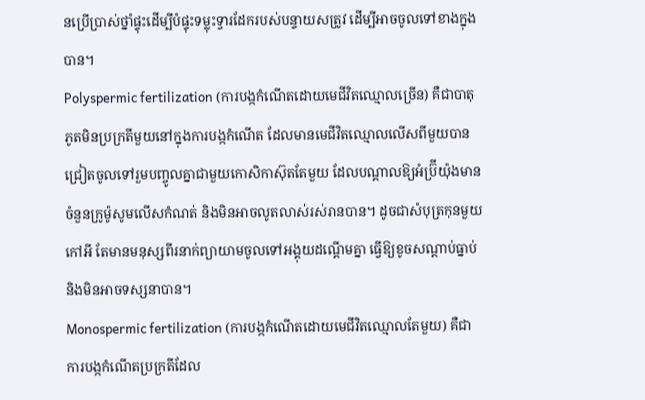នប្រើប្រាស់ថ្នាំផ្ទុះដើម្បីបំផ្ទុះទម្លុះទ្វារដែករបស់បន្ទាយសត្រូវ ដើម្បីអាចចូលទៅខាងក្នុងបាន។
Polyspermic fertilization (ការបង្កកំណើតដោយមេជីវិតឈ្មោលច្រើន) គឺជាបាតុភូតមិនប្រក្រតីមួយនៅក្នុងការបង្កកំណើត ដែលមានមេជីវិតឈ្មោលលើសពីមួយបានជ្រៀតចូលទៅរួមបញ្ចូលគ្នាជាមួយកោសិកាស៊ុតតែមួយ ដែលបណ្តាលឱ្យអំប្រ៊ីយ៉ុងមានចំនួនក្រូម៉ូសូមលើសកំណត់ និងមិនអាចលូតលាស់រស់រានបាន។ ដូចជាសំបុត្រកុនមួយកៅអី តែមានមនុស្សពីរនាក់ព្យាយាមចូលទៅអង្គុយដណ្តើមគ្នា ធ្វើឱ្យខូចសណ្តាប់ធ្នាប់និងមិនអាចទស្សនាបាន។
Monospermic fertilization (ការបង្កកំណើតដោយមេជីវិតឈ្មោលតែមួយ) គឺជាការបង្កកំណើតប្រក្រតីដែល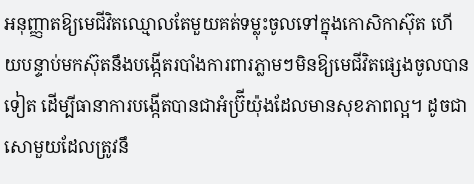អនុញ្ញាតឱ្យមេជីវិតឈ្មោលតែមួយគត់ទម្លុះចូលទៅក្នុងកោសិកាស៊ុត ហើយបន្ទាប់មកស៊ុតនឹងបង្កើតរបាំងការពារភ្លាមៗមិនឱ្យមេជីវិតផ្សេងចូលបានទៀត ដើម្បីធានាការបង្កើតបានជាអំប្រ៊ីយ៉ុងដែលមានសុខភាពល្អ។ ដូចជាសោមួយដែលត្រូវនឹ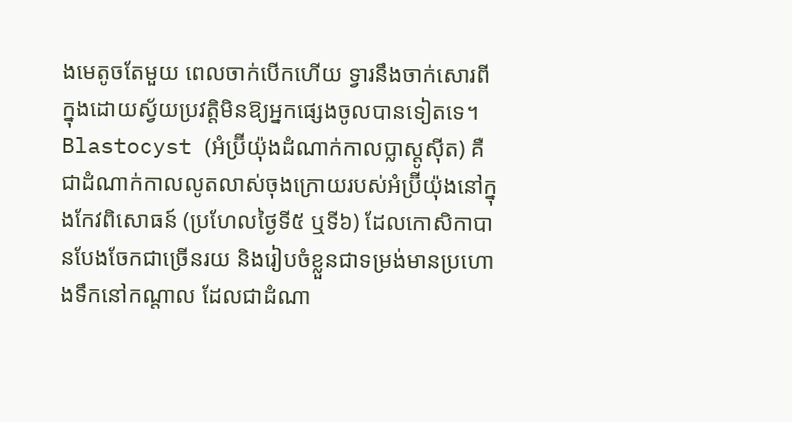ងមេតូចតែមួយ ពេលចាក់បើកហើយ ទ្វារនឹងចាក់សោរពីក្នុងដោយស្វ័យប្រវត្តិមិនឱ្យអ្នកផ្សេងចូលបានទៀតទេ។
Blastocyst (អំប្រ៊ីយ៉ុងដំណាក់កាលប្លាស្តូស៊ីត) គឺជាដំណាក់កាលលូតលាស់ចុងក្រោយរបស់អំប្រ៊ីយ៉ុងនៅក្នុងកែវពិសោធន៍ (ប្រហែលថ្ងៃទី៥ ឬទី៦) ដែលកោសិកាបានបែងចែកជាច្រើនរយ និងរៀបចំខ្លួនជាទម្រង់មានប្រហោងទឹកនៅកណ្តាល ដែលជាដំណា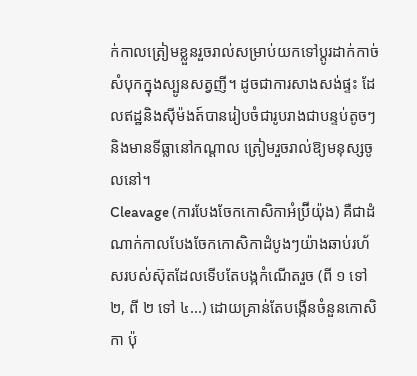ក់កាលត្រៀមខ្លួនរួចរាល់សម្រាប់យកទៅប្តូរដាក់កាច់សំបុកក្នុងស្បូនសត្វញី។ ដូចជាការសាងសង់ផ្ទះ ដែលឥដ្ឋនិងស៊ីម៉ងត៍បានរៀបចំជារូបរាងជាបន្ទប់តូចៗ និងមានទីធ្លានៅកណ្តាល ត្រៀមរួចរាល់ឱ្យមនុស្សចូលនៅ។
Cleavage (ការបែងចែកកោសិកាអំប្រ៊ីយ៉ុង) គឺជាដំណាក់កាលបែងចែកកោសិកាដំបូងៗយ៉ាងឆាប់រហ័សរបស់ស៊ុតដែលទើបតែបង្កកំណើតរួច (ពី ១ ទៅ ២, ពី ២ ទៅ ៤...) ដោយគ្រាន់តែបង្កើនចំនួនកោសិកា ប៉ុ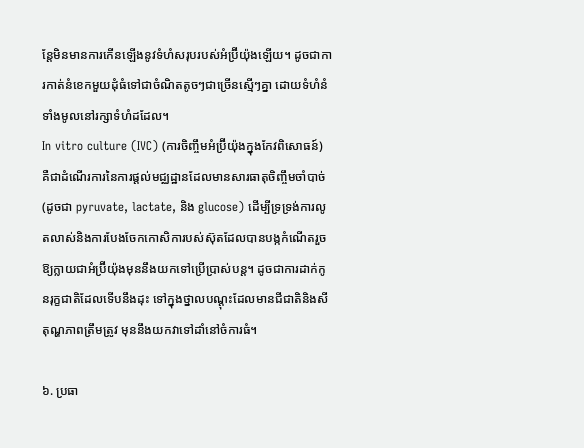ន្តែមិនមានការកើនឡើងនូវទំហំសរុបរបស់អំប្រ៊ីយ៉ុងឡើយ។ ដូចជាការកាត់នំខេកមួយដុំធំទៅជាចំណិតតូចៗជាច្រើនស្មើៗគ្នា ដោយទំហំនំទាំងមូលនៅរក្សាទំហំដដែល។
In vitro culture (IVC) (ការចិញ្ចឹមអំប្រ៊ីយ៉ុងក្នុងកែវពិសោធន៍) គឺជាដំណើរការនៃការផ្តល់មជ្ឈដ្ឋានដែលមានសារធាតុចិញ្ចឹមចាំបាច់ (ដូចជា pyruvate, lactate, និង glucose) ដើម្បីទ្រទ្រង់ការលូតលាស់និងការបែងចែកកោសិការបស់ស៊ុតដែលបានបង្កកំណើតរួច ឱ្យក្លាយជាអំប្រ៊ីយ៉ុងមុននឹងយកទៅប្រើប្រាស់បន្ត។ ដូចជាការដាក់កូនរុក្ខជាតិដែលទើបនឹងដុះ ទៅក្នុងថ្នាលបណ្តុះដែលមានជីជាតិនិងសីតុណ្ហភាពត្រឹមត្រូវ មុននឹងយកវាទៅដាំនៅចំការធំ។

៦. ប្រធា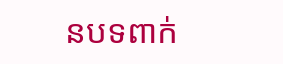នបទពាក់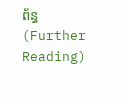ព័ន្ធ (Further Reading)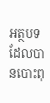អត្ថបទដែលបានបោះពុ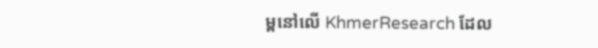ម្ពនៅលើ KhmerResearch ដែល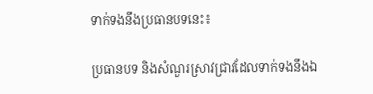ទាក់ទងនឹងប្រធានបទនេះ៖

ប្រធានបទ និងសំណួរស្រាវជ្រាវដែលទាក់ទងនឹងឯ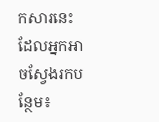កសារនេះ ដែលអ្នកអាចស្វែងរកបន្ថែម៖